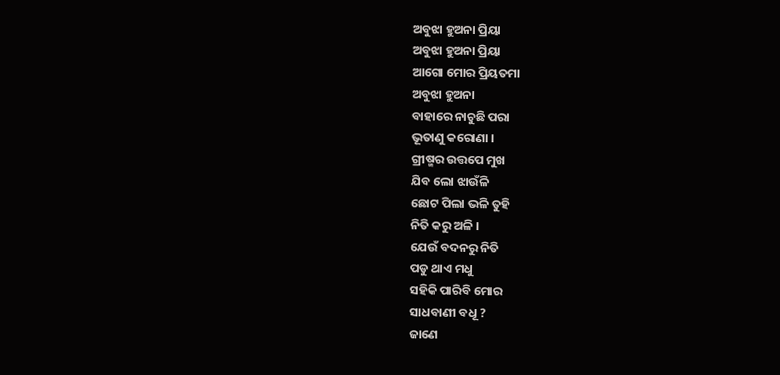ଅବୁଝା ହୁଅନା ପ୍ରିୟା
ଅବୁଝା ହୁଅନା ପ୍ରିୟା
ଆଗୋ ମୋର ପ୍ରିୟତମା
ଅବୁଝା ହୁଅନା
ବାହାରେ ନାଚୁଛି ପରା
ଭୂତାଣୁ କରୋଣା ।
ଗ୍ରୀଷ୍ମର ଉତ୍ତପେ ମୁଖ
ଯିବ ଲୋ ଝାଉଁଳି
ଛୋଟ ପିଲା ଭଳି ତୁହି
ନିତି କରୁ ଅଳି ।
ଯେଉଁ ବଦନରୁ ନିତି
ପଡୁ ଥାଏ ମଧୁ
ସହିକି ପାରିବି ମୋର
ସାଧବାଣୀ ବଧୂ ?
ଜାଣେ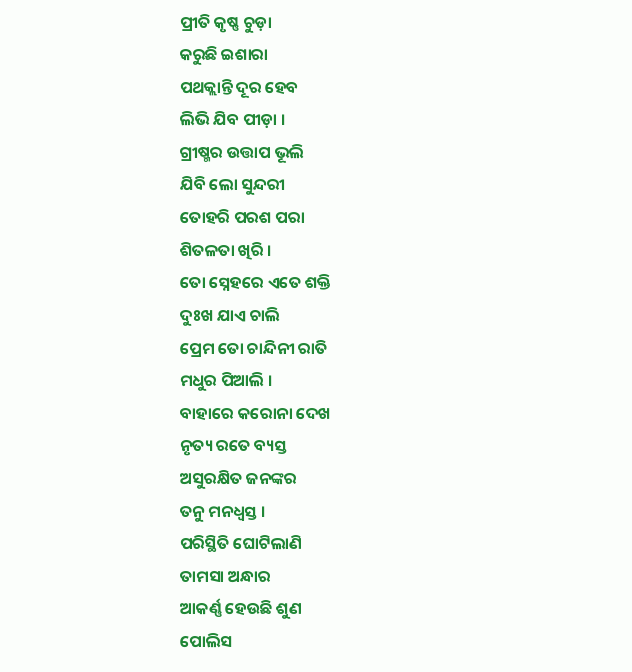ପ୍ରୀତି କୃଷ୍ଣ ଚୁଡ଼ା
କରୁଛି ଇଶାରା
ପଥକ୍ଲାନ୍ତି ଦୂର ହେବ
ଲିଭି ଯିବ ପୀଡ଼ା ।
ଗ୍ରୀଷ୍ମର ଉତ୍ତାପ ଭୂଲି
ଯିବି ଲୋ ସୁନ୍ଦରୀ
ତୋହରି ପରଶ ପରା
ଶିତଳତା ଖିରି ।
ତୋ ସ୍ନେହରେ ଏତେ ଶକ୍ତି
ଦୁଃଖ ଯାଏ ଚାଲି
ପ୍ରେମ ତୋ ଚାନ୍ଦିନୀ ରାତି
ମଧୁର ପିଆଲି ।
ବାହାରେ କରୋନା ଦେଖ
ନୃତ୍ୟ ରତେ ବ୍ୟସ୍ତ
ଅସୁରକ୍ଷିତ ଜନଙ୍କର
ତନୁ ମନଧ୍ୱସ୍ତ ।
ପରିସ୍ଥିତି ଘୋଟିଲାଣି
ତାମସା ଅନ୍ଧାର
ଆକର୍ଣ୍ଣ ହେଉଛି ଶୁଣ
ପୋଲିସ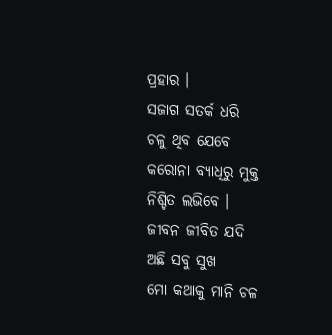ପ୍ରହାର ।
ସଜାଗ ସତର୍କ ଧରି
ଚଳୁ ଥିବ ଯେବେ
କରୋନା ବ୍ୟାଧିରୁ ମୁକ୍ତ
ନିଶ୍ଚିତ ଲଭିବେ ।
ଜୀବନ ଜୀବିତ ଯଦି
ଅଛି ସବୁ ସୁଖ
ମୋ କଥାକୁ ମାନି ଚଳ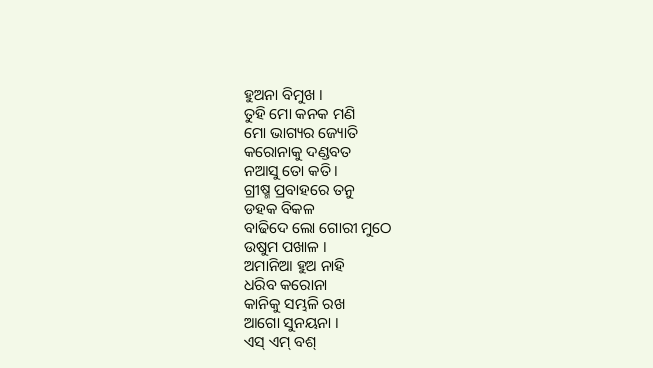ହୁଅନା ବିମୁଖ ।
ତୁହି ମୋ କନକ ମଣି
ମୋ ଭାଗ୍ୟର ଜ୍ୟୋତି
କରୋନାକୁ ଦଣ୍ଡବତ
ନଆସୁ ତୋ କତି ।
ଗ୍ରୀଷ୍ମ ପ୍ରବାହରେ ତନୁ
ଡହକ ବିକଳ
ବାଢିଦେ ଲୋ ଗୋରୀ ମୁଠେ
ଉଷୁମ ପଖାଳ ।
ଅମାନିଆ ହୁଅ ନାହି
ଧରିବ କରୋନା
କାନିକୁ ସମ୍ଭଳି ରଖ
ଆଗୋ ସୁନୟନା ।
ଏସ୍ ଏମ୍ ବଶ୍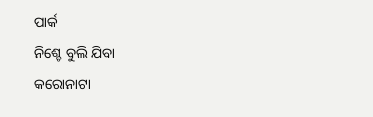ପାର୍କ
ନିଶ୍ଚେ ବୁଲି ଯିବା
କରୋନାଟା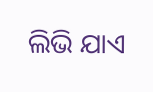ଲିଭି ଯାଏ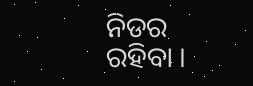ନିଡର ରହିବା ।